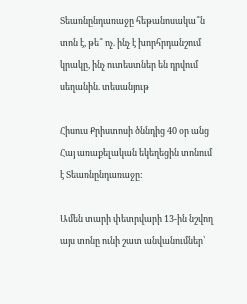Տեառնընդառաջը հեթանոսակա՞ն տոն է, թե՞ ոչ. ինչ է խորհրդանշում կրակը, ինչ ուտեստներ են դրվում սեղանին. տեսանյութ

Հիսուս Քրիստոսի ծննդից 40 օր անց Հայ առաքելական եկեղեցին տոնում է Տեառնընդառաջը:

Ամեն տարի փետրվարի 13-ին նշվող այս տոնը ունի շատ անվանումներ՝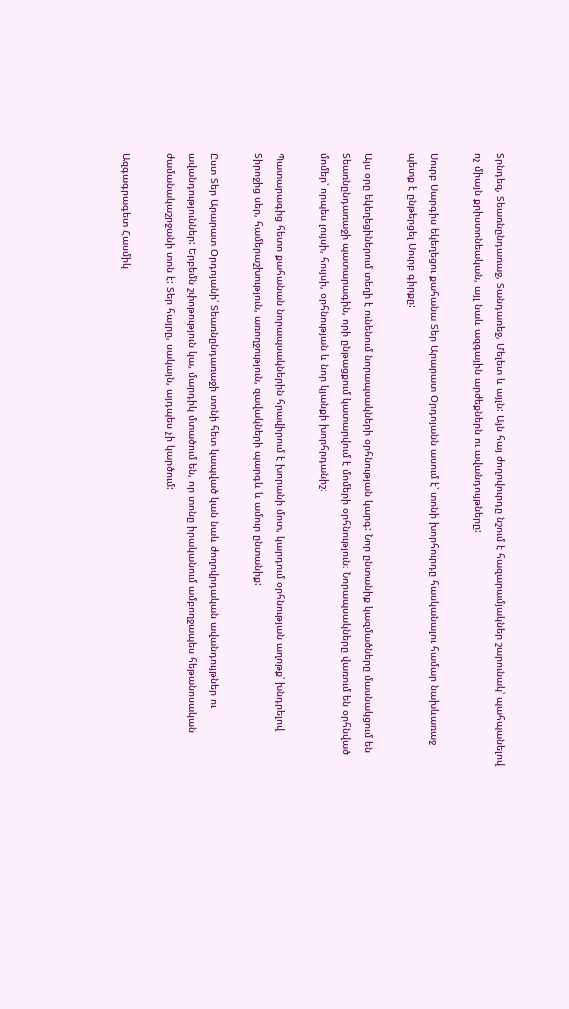Տրնդեզ, Տեառնընդառաջ, Տանդառեջ, Մելետ և այլն: Այն հայ ժողովուրդը նշում է հազարամյակներ շարունակ՝ պահպանելով ոչ միայն քրիստոնեական, այլ նաև ազգային արժեքներն ու ավանդույթները:

Սուրբ Սարգիս եկեղեցու քահանա Տեր Արարատ Օրդոյանն ասում է՝ տոնի խորհուրդը հասկանալու համար նախևառաջ պետք է ընթերցել Սուրբ գիրքը:

Այս օրը եկեղեցիներում տեղի է ունենում նորապսակների օրհնության կարգ: Նոր ընտանիք կազմածները մասնակցում են Տեառնընդառաջի պատարագին, որի ընթացքում կատարվում է մոմերի օրհնություն։ Նորապսակները վառում են օրհնված մոմեր՝ որպես լույսի, հույսի, օրհնության և նոր կյանքի խորհրդանիշ։

Պատարագից հետո քահանան նորապսակներին հրավիրում է խորանի մոտ, կարդում օրհնության աղոթք՝ խնդրելով Տիրոջից սեր, համերաշխություն, առողջություն, զավակների պարգև և ամուր ընտանիք:

Ըստ Տեր Արարատ Օրդոյանի՝ Տեառնընդառաջի տոնի հետ կապված կան նաև ժողովրդական ավանդույթներ ու ավանդություններ: Երբեմն շփոթություն կա, մարդիկ մտածում են, որ տոնը իրականում ամբողջապես հեթանոսական ժամանակաշրջանի տոն է: Տեր հայրը, սակայն, այդպես չի կարծում:

Ազգագրագետ Հասմիկ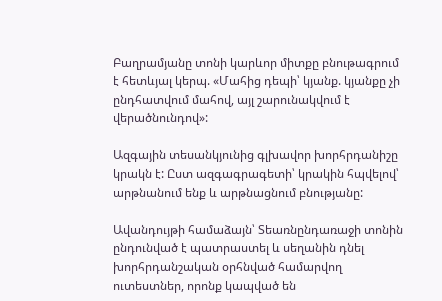Բաղրամյանը տոնի կարևոր միտքը բնութագրում է հետևյալ կերպ. «Մահից դեպի՝ կյանք. կյանքը չի ընդհատվում մահով, այլ շարունակվում է վերածնունդով»:

Ազգային տեսանկյունից գլխավոր խորհրդանիշը կրակն է: Ըստ ազգագրագետի՝ կրակին հպվելով՝ արթնանում ենք և արթնացնում բնությանը:

Ավանդույթի համաձայն՝ Տեառնընդառաջի տոնին ընդունված է պատրաստել և սեղանին դնել խորհրդանշական օրհնված համարվող ուտեստներ, որոնք կապված են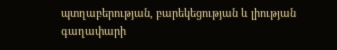պտղաբերության, բարեկեցության և լիության գաղափարի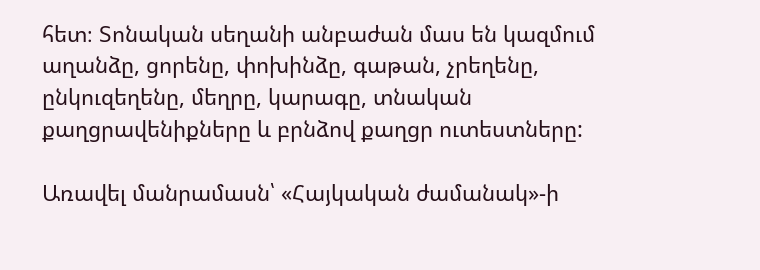հետ։ Տոնական սեղանի անբաժան մաս են կազմում աղանձը, ցորենը, փոխինձը, գաթան, չրեղենը, ընկուզեղենը, մեղրը, կարագը, տնական քաղցրավենիքները և բրնձով քաղցր ուտեստները:

Առավել մանրամասն՝ «Հայկական ժամանակ»-ի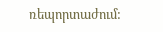ռեպորտաժում: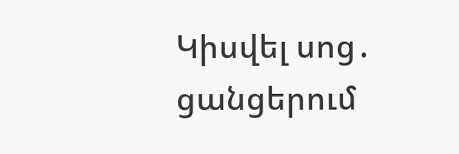Կիսվել սոց․ ցանցերում